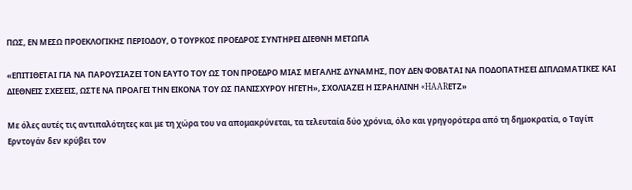ΠΩΣ, ΕΝ ΜΕΣΩ ΠΡΟΕΚΛΟΓΙΚΗΣ ΠΕΡΙΟΔΟΥ, Ο ΤΟΥΡΚΟΣ ΠΡΟΕΔΡΟΣ ΣΥΝΤΗΡΕΙ ΔΙΕΘΝΗ ΜΕΤΩΠΑ

«ΕΠΙΤΙΘΕΤΑΙ ΓΙΑ ΝΑ ΠΑΡΟΥΣΙΑΖΕΙ ΤΟΝ ΕΑΥΤΟ ΤΟΥ ΩΣ ΤΟΝ ΠΡΟΕΔΡΟ ΜΙΑΣ ΜΕΓΑΛΗΣ ΔΥΝΑΜΗΣ, ΠΟΥ ΔΕΝ ΦΟΒΑΤΑΙ ΝΑ ΠΟΔΟΠΑΤΗΣΕΙ ΔΙΠΛΩΜΑΤΙΚΕΣ ΚΑΙ ΔΙΕΘΝΕΙΣ ΣΧΕΣΕΙΣ, ΩΣΤΕ ΝΑ ΠΡΟΑΓΕΙ ΤΗΝ ΕΙΚΟΝΑ ΤΟΥ ΩΣ ΠΑΝΙΣΧΥΡΟΥ ΗΓΕΤΗ», ΣΧΟΛΙΑΖΕΙ Η ΙΣΡΑΗΛΙΝΗ «HAARΕTZ»

Με όλες αυτές τις αντιπαλότητες και με τη χώρα του να απομακρύνεται, τα τελευταία δύο χρόνια, όλο και γρηγορότερα από τη δημοκρατία, ο Ταγίπ Ερντογάν δεν κρύβει τον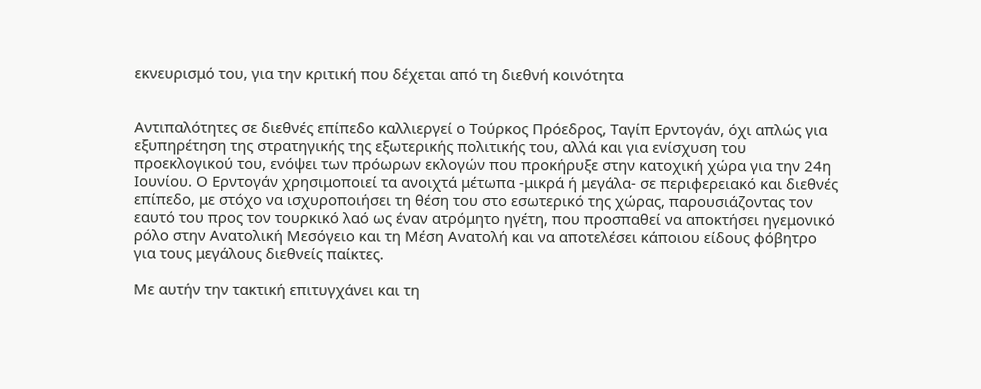εκνευρισμό του, για την κριτική που δέχεται από τη διεθνή κοινότητα


Αντιπαλότητες σε διεθνές επίπεδο καλλιεργεί ο Τούρκος Πρόεδρος, Ταγίπ Ερντογάν, όχι απλώς για εξυπηρέτηση της στρατηγικής της εξωτερικής πολιτικής του, αλλά και για ενίσχυση του προεκλογικού του, ενόψει των πρόωρων εκλογών που προκήρυξε στην κατοχική χώρα για την 24η Ιουνίου. Ο Ερντογάν χρησιμοποιεί τα ανοιχτά μέτωπα -μικρά ή μεγάλα- σε περιφερειακό και διεθνές επίπεδο, με στόχο να ισχυροποιήσει τη θέση του στο εσωτερικό της χώρας, παρουσιάζοντας τον εαυτό του προς τον τουρκικό λαό ως έναν ατρόμητο ηγέτη, που προσπαθεί να αποκτήσει ηγεμονικό ρόλο στην Ανατολική Μεσόγειο και τη Μέση Ανατολή και να αποτελέσει κάποιου είδους φόβητρο για τους μεγάλους διεθνείς παίκτες.

Με αυτήν την τακτική επιτυγχάνει και τη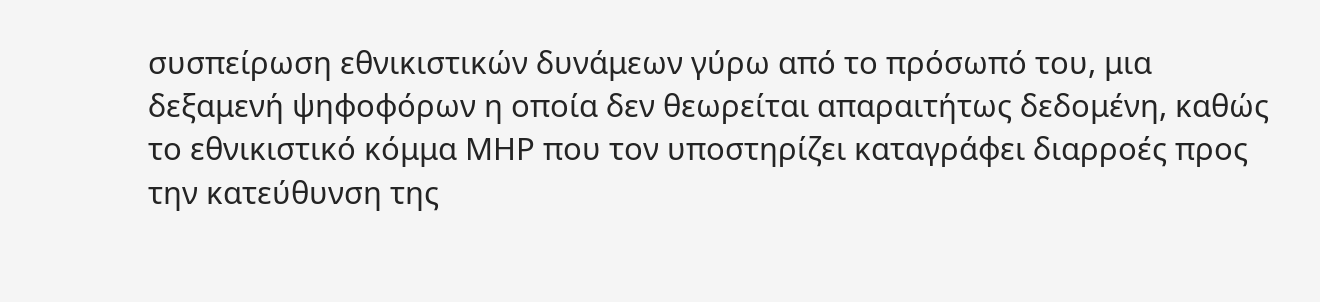συσπείρωση εθνικιστικών δυνάμεων γύρω από το πρόσωπό του, μια δεξαμενή ψηφοφόρων η οποία δεν θεωρείται απαραιτήτως δεδομένη, καθώς το εθνικιστικό κόμμα ΜΗΡ που τον υποστηρίζει καταγράφει διαρροές προς την κατεύθυνση της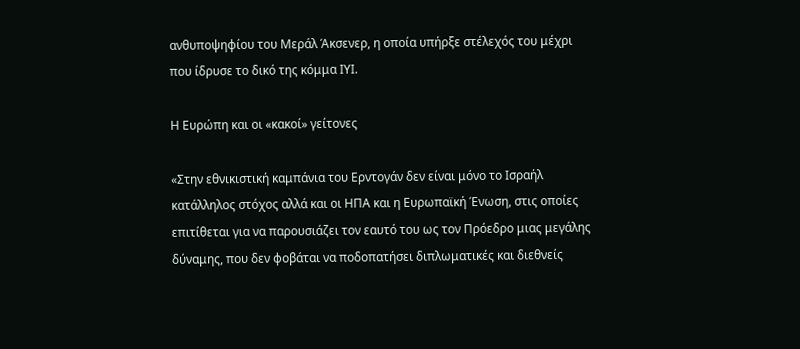ανθυποψηφίου του Μεράλ Άκσενερ, η οποία υπήρξε στέλεχός του μέχρι που ίδρυσε το δικό της κόμμα ΙΥΙ.

Η Ευρώπη και οι «κακοί» γείτονες

«Στην εθνικιστική καμπάνια του Ερντογάν δεν είναι μόνο το Ισραήλ κατάλληλος στόχος αλλά και οι ΗΠΑ και η Ευρωπαϊκή Ένωση, στις οποίες επιτίθεται για να παρουσιάζει τον εαυτό του ως τον Πρόεδρο μιας μεγάλης δύναμης, που δεν φοβάται να ποδοπατήσει διπλωματικές και διεθνείς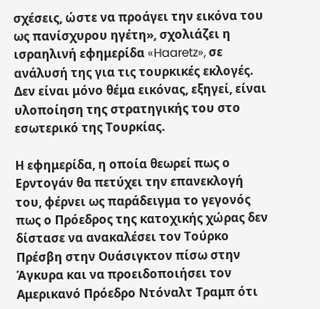σχέσεις, ώστε να προάγει την εικόνα του ως πανίσχυρου ηγέτη», σχολιάζει η ισραηλινή εφημερίδα «Haaretz», σε ανάλυσή της για τις τουρκικές εκλογές. Δεν είναι μόνο θέμα εικόνας, εξηγεί, είναι υλοποίηση της στρατηγικής του στο εσωτερικό της Τουρκίας.

Η εφημερίδα, η οποία θεωρεί πως ο Ερντογάν θα πετύχει την επανεκλογή του, φέρνει ως παράδειγμα το γεγονός πως ο Πρόεδρος της κατοχικής χώρας δεν δίστασε να ανακαλέσει τον Τούρκο Πρέσβη στην Ουάσιγκτον πίσω στην Άγκυρα και να προειδοποιήσει τον Αμερικανό Πρόεδρο Ντόναλτ Τραμπ ότι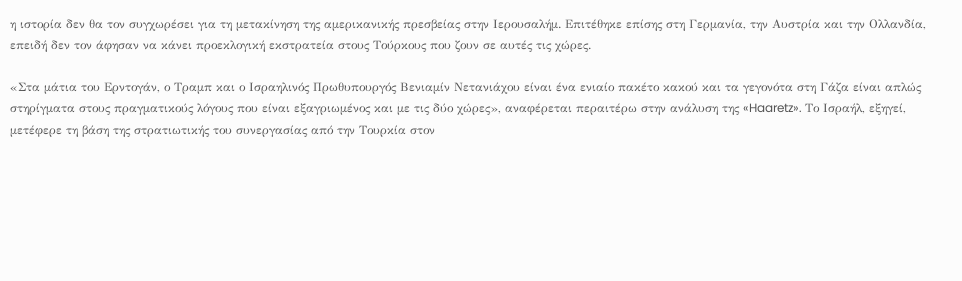η ιστορία δεν θα τον συγχωρέσει για τη μετακίνηση της αμερικανικής πρεσβείας στην Ιερουσαλήμ. Επιτέθηκε επίσης στη Γερμανία, την Αυστρία και την Ολλανδία, επειδή δεν τον άφησαν να κάνει προεκλογική εκστρατεία στους Τούρκους που ζουν σε αυτές τις χώρες.

«Στα μάτια του Ερντογάν, ο Τραμπ και ο Ισραηλινός Πρωθυπουργός Βενιαμίν Νετανιάχου είναι ένα ενιαίο πακέτο κακού και τα γεγονότα στη Γάζα είναι απλώς στηρίγματα στους πραγματικούς λόγους που είναι εξαγριωμένος και με τις δύο χώρες», αναφέρεται περαιτέρω στην ανάλυση της «Haaretz». Το Ισραήλ, εξηγεί, μετέφερε τη βάση της στρατιωτικής του συνεργασίας από την Τουρκία στον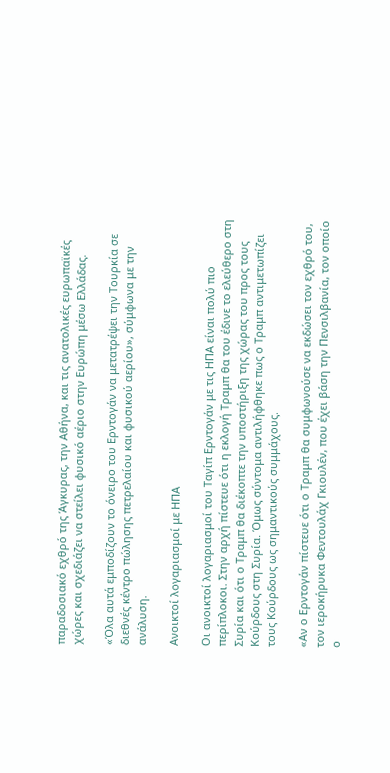παραδοσιακό εχθρό της Άγκυρας, την Αθήνα, και τις ανατολικές ευρωπαϊκές χώρες και σχεδιάζει να στείλει φυσικό αέριο στην Ευρώπη μέσω Ελλάδας.

«Όλα αυτά εμποδίζουν το όνειρο του Ερντογάν να μετατρέψει την Τουρκία σε διεθνές κέντρο πώλησης πετρελαίου και φυσικού αερίου», σύμφωνα με την ανάλυση.

Ανοικτοί λογαριασμοί με ΗΠΑ

Οι ανοικτοί λογαριασμοί του Ταγίπ Ερντογάν με τις ΗΠΑ είναι πολύ πιο περίπλοκοι. Στην αρχή πίστευε ότι η εκλογή Τραμπ θα του έδινε το ελεύθερο στη Συρία και ότι ο Τραμπ θα διέκοπτε την υποστήριξη της χώρας του προς τους Κούρδους στη Συρία. Όμως σύντομα αντιλήφθηκε πως ο Τραμπ αντιμετωπίζει τους Κούρδους ως σημαντικούς συμμάχους.

«Αν ο Ερντογάν πίστευε ότι ο Τραμπ θα συμφωνούσε να εκδώσει τον εχθρό του, τον ιεροκήρυκα Φεντουλάχ Γκιουλέν, που έχει βάση την Πενσιλβανία, τον οποίο ο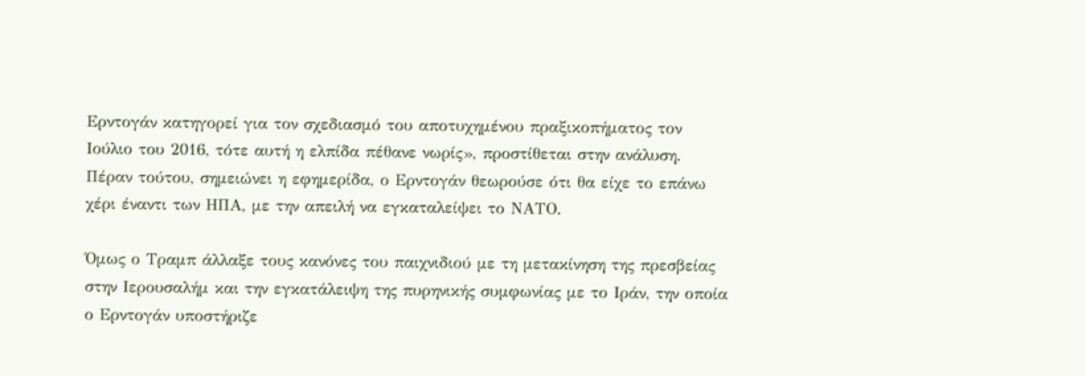Ερντογάν κατηγορεί για τον σχεδιασμό του αποτυχημένου πραξικοπήματος τον Ιούλιο του 2016, τότε αυτή η ελπίδα πέθανε νωρίς», προστίθεται στην ανάλυση. Πέραν τούτου, σημειώνει η εφημερίδα, ο Ερντογάν θεωρούσε ότι θα είχε το επάνω χέρι έναντι των ΗΠΑ, με την απειλή να εγκαταλείψει το ΝΑΤΟ.

Όμως ο Τραμπ άλλαξε τους κανόνες του παιχνιδιού με τη μετακίνηση της πρεσβείας στην Ιερουσαλήμ και την εγκατάλειψη της πυρηνικής συμφωνίας με το Ιράν, την οποία ο Ερντογάν υποστήριζε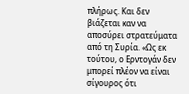πλήρως. Και δεν βιάζεται καν να αποσύρει στρατεύματα από τη Συρία. «Ως εκ τούτου, ο Ερντογάν δεν μπορεί πλέον να είναι σίγουρος ότι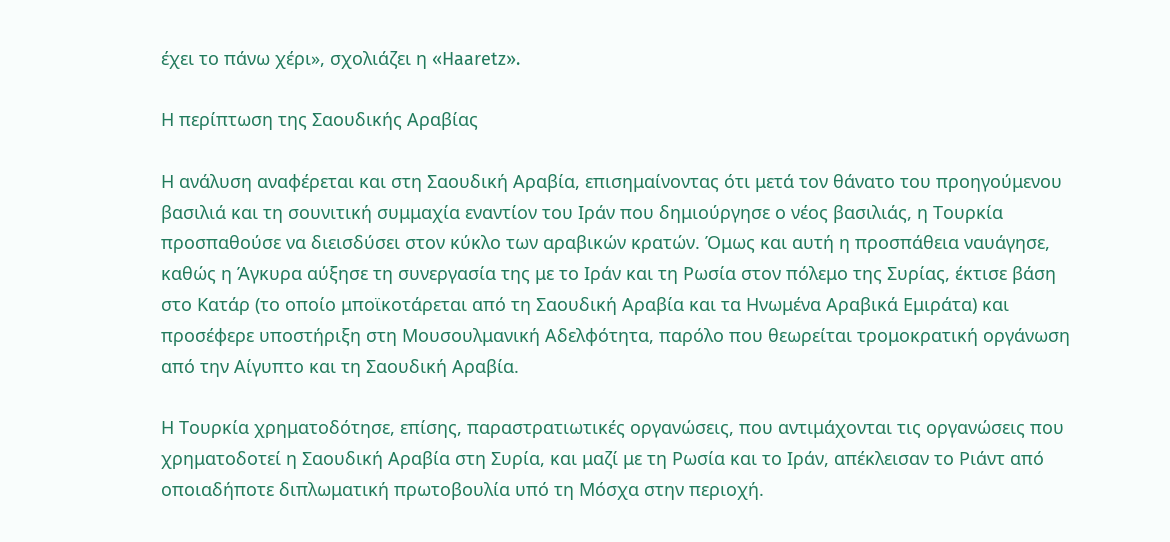έχει το πάνω χέρι», σχολιάζει η «Haaretz».

Η περίπτωση της Σαουδικής Αραβίας

Η ανάλυση αναφέρεται και στη Σαουδική Αραβία, επισημαίνοντας ότι μετά τον θάνατο του προηγούμενου βασιλιά και τη σουνιτική συμμαχία εναντίον του Ιράν που δημιούργησε ο νέος βασιλιάς, η Τουρκία προσπαθούσε να διεισδύσει στον κύκλο των αραβικών κρατών. Όμως και αυτή η προσπάθεια ναυάγησε, καθώς η Άγκυρα αύξησε τη συνεργασία της με το Ιράν και τη Ρωσία στον πόλεμο της Συρίας, έκτισε βάση στο Κατάρ (το οποίο μποϊκοτάρεται από τη Σαουδική Αραβία και τα Ηνωμένα Αραβικά Εμιράτα) και προσέφερε υποστήριξη στη Μουσουλμανική Αδελφότητα, παρόλο που θεωρείται τρομοκρατική οργάνωση από την Αίγυπτο και τη Σαουδική Αραβία.

Η Τουρκία χρηματοδότησε, επίσης, παραστρατιωτικές οργανώσεις, που αντιμάχονται τις οργανώσεις που χρηματοδοτεί η Σαουδική Αραβία στη Συρία, και μαζί με τη Ρωσία και το Ιράν, απέκλεισαν το Ριάντ από οποιαδήποτε διπλωματική πρωτοβουλία υπό τη Μόσχα στην περιοχή.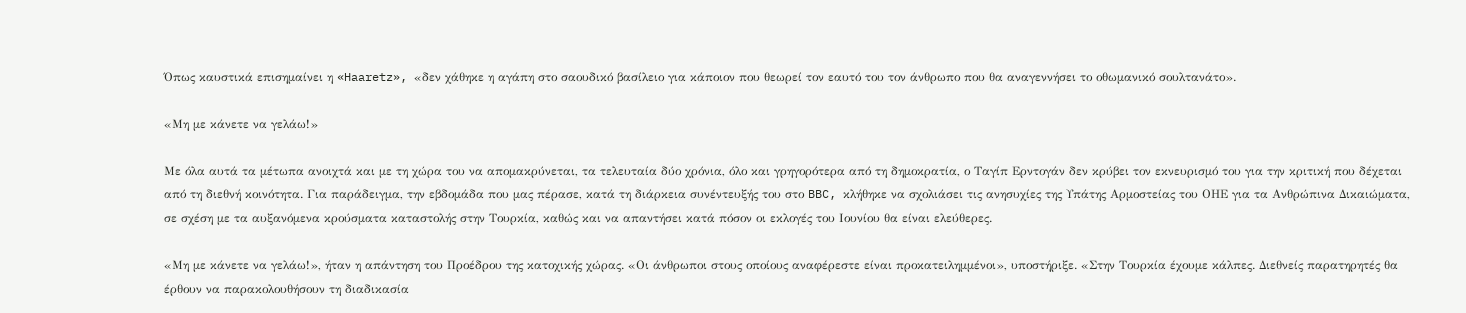Όπως καυστικά επισημαίνει η «Haaretz», «δεν χάθηκε η αγάπη στο σαουδικό βασίλειο για κάποιον που θεωρεί τον εαυτό του τον άνθρωπο που θα αναγεννήσει το οθωμανικό σουλτανάτο».

«Μη με κάνετε να γελάω!»

Με όλα αυτά τα μέτωπα ανοιχτά και με τη χώρα του να απομακρύνεται, τα τελευταία δύο χρόνια, όλο και γρηγορότερα από τη δημοκρατία, ο Ταγίπ Ερντογάν δεν κρύβει τον εκνευρισμό του για την κριτική που δέχεται από τη διεθνή κοινότητα. Για παράδειγμα, την εβδομάδα που μας πέρασε, κατά τη διάρκεια συνέντευξής του στο BBC, κλήθηκε να σχολιάσει τις ανησυχίες της Υπάτης Αρμοστείας του ΟΗΕ για τα Ανθρώπινα Δικαιώματα, σε σχέση με τα αυξανόμενα κρούσματα καταστολής στην Τουρκία, καθώς και να απαντήσει κατά πόσον οι εκλογές του Ιουνίου θα είναι ελεύθερες.

«Μη με κάνετε να γελάω!», ήταν η απάντηση του Προέδρου της κατοχικής χώρας. «Οι άνθρωποι στους οποίους αναφέρεστε είναι προκατειλημμένοι», υποστήριξε. «Στην Τουρκία έχουμε κάλπες. Διεθνείς παρατηρητές θα έρθουν να παρακολουθήσουν τη διαδικασία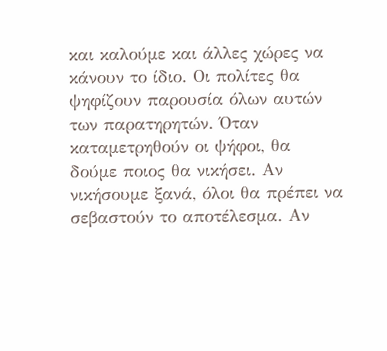και καλούμε και άλλες χώρες να κάνουν το ίδιο. Οι πολίτες θα ψηφίζουν παρουσία όλων αυτών των παρατηρητών. Όταν καταμετρηθούν οι ψήφοι, θα δούμε ποιος θα νικήσει. Αν νικήσουμε ξανά, όλοι θα πρέπει να σεβαστούν το αποτέλεσμα. Αν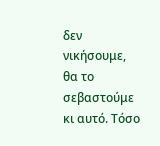δεν νικήσουμε, θα το σεβαστούμε κι αυτό. Τόσο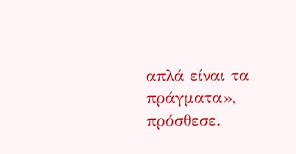απλά είναι τα πράγματα», πρόσθεσε.